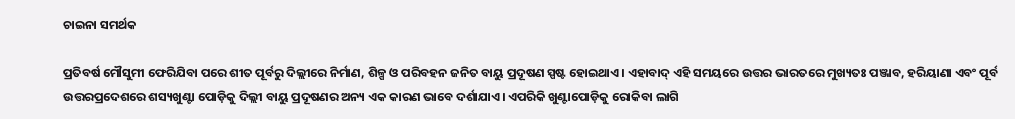ଚାଇନା ସମର୍ଥକ

ପ୍ରତିବର୍ଷ ମୌସୁମୀ ଫେରିଯିବା ପରେ ଶୀତ ପୂର୍ବରୁ ଦିଲ୍ଲୀରେ ନିର୍ମାଣ, ଶିଳ୍ପ ଓ ପରିବହନ ଜନିତ ବାୟୁ ପ୍ରଦୂଷଣ ସ୍ପଷ୍ଟ ହୋଇଥାଏ। ଏହାବାଦ୍‌ ଏହି ସମୟରେ ଉତ୍ତର ଭାରତରେ ମୁଖ୍ୟତଃ ପଞ୍ଜାବ, ହରିୟାଣା ଏବଂ ପୂର୍ବ ଉତ୍ତରପ୍ରଦେଶରେ ଶସ୍ୟଖୁଣ୍ଟା ପୋଡ଼ିକୁ ଦିଲ୍ଲୀ ବାୟୁ ପ୍ରଦୂଷଣର ଅନ୍ୟ ଏକ କାରଣ ଭାବେ ଦର୍ଶାଯାଏ। ଏପରିକି ଖୁଣ୍ଟାପୋଡ଼ିକୁ ରୋକିବା ଲାଗି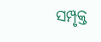ସମ୍ପୃକ୍ତ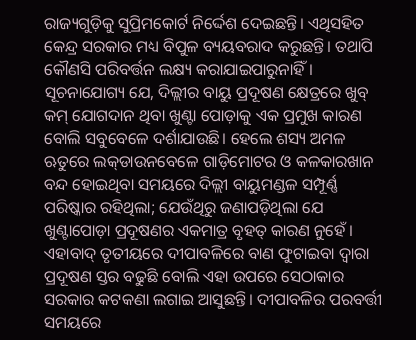ରାଜ୍ୟଗୁଡ଼ିକୁ ସୁପ୍ରିମକୋର୍ଟ ନିର୍ଦ୍ଦେଶ ଦେଇଛନ୍ତି। ଏଥିସହିତ କେନ୍ଦ୍ର ସରକାର ମଧ୍ୟ ବିପୁଳ ବ୍ୟୟବରାଦ କରୁଛନ୍ତି। ତଥାପି କୌଣସି ପରିବର୍ତ୍ତନ ଲକ୍ଷ୍ୟ କରାଯାଇପାରୁନାହିଁ। ସୂଚନାଯୋଗ୍ୟ ଯେ, ଦିଲ୍ଲୀର ବାୟୁ ପ୍ରଦୂଷଣ କ୍ଷେତ୍ରରେ ଖୁବ୍‌ କମ୍‌ ଯୋଗଦାନ ଥିବା ଖୁଣ୍ଟା ପୋଡ଼ାକୁ ଏକ ପ୍ରମୁଖ କାରଣ ବୋଲି ସବୁବେଳେ ଦର୍ଶାଯାଉଛି। ହେଲେ ଶସ୍ୟ ଅମଳ ଋତୁରେ ଲକ୍‌ଡାଉନବେଳେ ଗାଡ଼ିମୋଟର ଓ କଳକାରଖାନ ବନ୍ଦ ହୋଇଥିବା ସମୟରେ ଦିଲ୍ଲୀ ବାୟୁମଣ୍ଡଳ ସମ୍ପୂର୍ଣ୍ଣ ପରିଷ୍କାର ରହିଥିଲା; ଯେଉଁଥିରୁ ଜଣାପଡ଼ିଥିଲା ଯେ ଖୁଣ୍ଟାପୋଡ଼ା ପ୍ରଦୂଷଣର ଏକମାତ୍ର ବୃହତ୍‌ କାରଣ ନୁହେଁ । ଏହାବାଦ୍‌ ତୃତୀୟରେ ଦୀପାବଳିରେ ବାଣ ଫୁଟାଇବା ଦ୍ୱାରା ପ୍ରଦୂଷଣ ସ୍ତର ବଢୁଛି ବୋଲି ଏହା ଉପରେ ସେଠାକାର ସରକାର କଟକଣା ଲଗାଇ ଆସୁଛନ୍ତି। ଦୀପାବଳିର ପରବର୍ତ୍ତୀ ସମୟରେ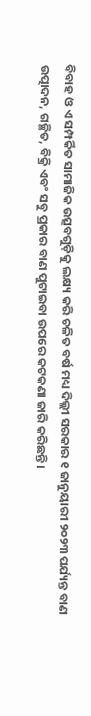ବିବାହ ଓ ଏ ସମ୍ପର୍କିତ ସାମାଜିକ ଉତ୍ସବଗୁଡ଼ିକୁ ଲକ୍ଷ୍ୟ କରି ଚଳିତ ବର୍ଷ ମଧ୍ୟ ଦିଲ୍ଲୀ ସରକାର ୧ ଜାନୁୟାରୀ ୨୦୨୩ ପର୍ଯ୍ୟନ୍ତ ବାଣ ଉତ୍ପାଦନ, ଗଚ୍ଛିତ, ବିକ୍ରି ଏବଂ ସବୁ ପ୍ରକାର ବାଣ ପୁଟାଇବା ଉପରେ କଟକଣା ଜାରି କରିଛନ୍ତି।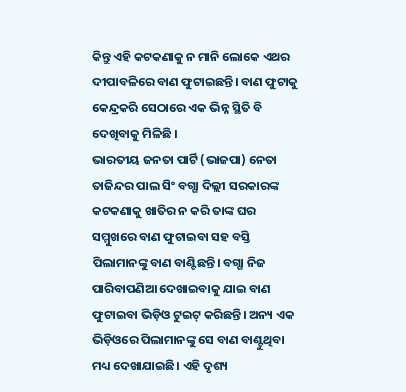କିନ୍ତୁ ଏହି କଟକଣାକୁ ନ ମାନି ଲୋକେ ଏଥର ଦୀପାବଳିରେ ବାଣ ଫୁଟାଇଛନ୍ତି। ବାଣ ଫୁଟାକୁ କେନ୍ଦ୍ରକରି ସେଠାରେ ଏକ ଭିନ୍ନ ସ୍ଥିତି ବି ଦେଖିବାକୁ ମିଳିଛି ।
ଭାରତୀୟ ଜନତା ପାର୍ଟି (ଭାଜପା) ନେତା ତାଜିନ୍ଦର ପାଲ ସିଂ ବଗ୍ଗା ଦିଲ୍ଲୀ ସରକାରଙ୍କ କଟକଣାକୁ ଖାତିର ନ କରି ତାଙ୍କ ଘର ସମ୍ମୁଖରେ ବାଣ ଫୁଟାଇବା ସହ ବସ୍ତି ପିଲାମାନଙ୍କୁ ବାଣ ବାଣ୍ଟିଛନ୍ତି। ବଗ୍ଗା ନିଜ ପାରିବାପଣିଆ ଦେଖାଇବାକୁ ଯାଇ ବାଣ ଫୁଟାଇବା ଭିଡ଼ିଓ ଟୁଇଟ୍‌ କରିଛନ୍ତି। ଅନ୍ୟ ଏକ ଭିଡ଼ିଓରେ ପିଲାମାନଙ୍କୁ ସେ ବାଣ ବାଣ୍ଟୁଥିବା ମଧ୍ୟ ଦେଖାଯାଇଛି। ଏହି ଦୃଶ୍ୟ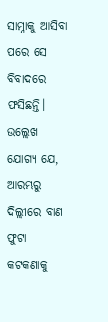ସାମ୍ନାକୁ ଆସିବା ପରେ ସେ ବିବାଦରେ ଫସିଛନ୍ତି। ଉଲ୍ଲେଖ ଯୋଗ୍ୟ ଯେ, ଆରମ୍ଭରୁ ଦିଲ୍ଲୀରେ ବାଣ ଫୁଟା କଟକଣାକୁ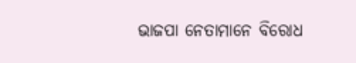ଭାଜପା ନେତାମାନେ ବିରୋଧ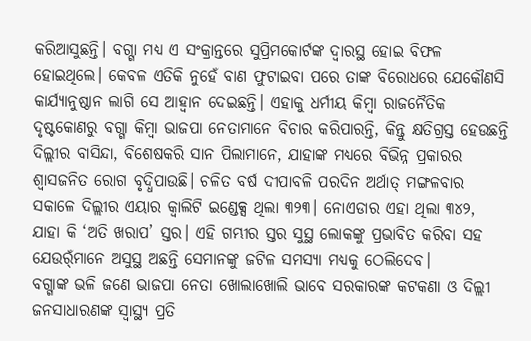କରିଆସୁଛନ୍ତି। ବଗ୍ଗା ମଧ୍ୟ ଏ ସଂକ୍ରାନ୍ତରେ ସୁପ୍ରିମକୋର୍ଟଙ୍କ ଦ୍ୱାରସ୍ଥ ହୋଇ ବିଫଳ ହୋଇଥିଲେ। କେବଳ ଏତିକି ନୁହେଁ ବାଣ ଫୁଟାଇବା ପରେ ତାଙ୍କ ବିରୋଧରେ ଯେକୌଣସି କାର୍ଯ୍ୟାନୁଷ୍ଠାନ ଲାଗି ସେ ଆହ୍ବାନ ଦେଇଛନ୍ତି। ଏହାକୁ ଧର୍ମୀୟ କିମ୍ବା ରାଜନୈତିକ ଦୃଷ୍ଟକୋଣରୁ ବଗ୍ଗା କିମ୍ବା ଭାଜପା ନେତାମାନେ ବିଚାର କରିପାରନ୍ତି, କିନ୍ତୁ କ୍ଷତିଗ୍ରସ୍ତ ହେଉଛନ୍ତି ଦିଲ୍ଲୀର ବାସିନ୍ଦା, ବିଶେଷକରି ସାନ ପିଲାମାନେ, ଯାହାଙ୍କ ମଧ୍ୟରେ ବିଭିନ୍ନ ପ୍ରକାରର ଶ୍ୱାସଜନିତ ରୋଗ ବୃଦ୍ଧିପାଉଛି। ଚଳିତ ବର୍ଷ ଦୀପାବଳି ପରଦିନ ଅର୍ଥାତ୍‌ ମଙ୍ଗଳବାର ସକାଳେ ଦିଲ୍ଲୀର ଏୟାର କ୍ୱାଲିଟି ଇଣ୍ଡେକ୍ସ ଥିଲା ୩୨୩। ନୋଏଡାର ଏହା ଥିଲା ୩୪୨, ଯାହା କି ‘ଅତି ଖରାପ’ ସ୍ତର। ଏହି ଗମ୍ଭୀର ସ୍ତର ସୁସ୍ଥ ଲୋକଙ୍କୁ ପ୍ରଭାବିତ କରିବା ସହ ଯେଉର୍ଁମାନେ ଅସୁସ୍ଥ ଅଛନ୍ତି ସେମାନଙ୍କୁ ଜଟିଳ ସମସ୍ୟା ମଧ୍ୟକୁ ଠେଲିଦେବ।
ବଗ୍ଗାଙ୍କ ଭଳି ଜଣେ ଭାଜପା ନେତା ଖୋଲାଖୋଲି ଭାବେ ସରକାରଙ୍କ କଟକଣା ଓ ଦିଲ୍ଲୀ ଜନସାଧାରଣଙ୍କ ସ୍ବାସ୍ଥ୍ୟ ପ୍ରତି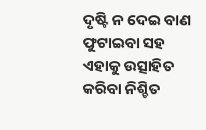ଦୃଷ୍ଟି ନ ଦେଇ ବାଣ ଫୁଟାଇବା ସହ ଏହାକୁ ଉତ୍ସାହିତ କରିବା ନିଶ୍ଚିତ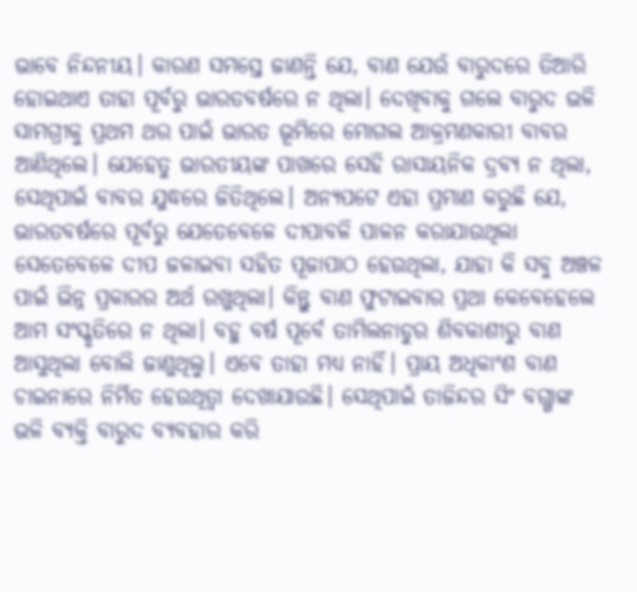ଭାବେ ନିନ୍ଦନୀୟ। କାରଣ ସମସ୍ତେ ଜାଣନ୍ତି ଯେ, ବାଣ ଯେଉଁ ବାରୁଦରେ ତିଆରି ହୋଇଥାଏ ତାହା ପୂର୍ବରୁ ଭାରତବର୍ଷରେ ନ ଥିଲା। ଦେଖିବାକୁ ଗଲେ ବାରୁଦ ଭଳି ସାମଗ୍ରୀକୁ ପ୍ରଥମ ଥର ପାଇଁ ଭାରତ ଭୂମିରେ ମୋଗଲ ଆକ୍ରମଣକାରୀ ବାବର ଆଣିଥିଲେ। ଯେହେତୁ ଭାରତୀୟଙ୍କ ପାଖରେ ସେହି ରାସାୟନିକ ଦ୍ରବ୍ୟ ନ ଥିଲା, ସେଥିପାଇଁ ବାବର ଯୁଦ୍ଧରେ ଜିତିଥିଲେ। ଅନ୍ୟପଟେ ଏହା ପ୍ରମାଣ କରୁଛି ଯେ, ଭାରତବର୍ଷରେ ପୂର୍ବରୁ ଯେତେବେଳେ ଦୀପାବଳି ପାଳନ କରାଯାଉଥିଲା ସେତେବେଳେ ଦୀପ ଜଳାଇବା ସହିତ ପୂଜାପାଠ ହେଉଥିଲା, ଯାହା କି ସବୁ ଅଞ୍ଚଳ ପାଇଁ ଭିନ୍ନ ପ୍ରକାରର ଅର୍ଥ ରଖୁଥିଲା। କିନ୍ତୁ ବାଣ ଫୁଟାଇବାର ପ୍ରଥା କେବେହେଲେ ଆମ ସଂସ୍କୃତିରେ ନ ଥିଲା। ବହୁ ବର୍ଷ ପୂର୍ବେ ତାମିଲନାଡୁର ଶିବକାଶୀରୁ ବାଣ ଆସୁଥିଲା ବୋଲି ଜାଣୁଥିଲୁ। ଏବେ ତାହା ମଧ୍ୟ ନାହିଁ। ପ୍ରାୟ ଅଧିକାଂଶ ବାଣ ଚାଇନାରେ ନିର୍ମିତ ହେଉଥିତ୍ବା ଦେଖାଯାଉଛି। ସେଥିପାଇଁ ତାଜିନ୍ଦର ସିଂ ବଗ୍ଗାଙ୍କ ଭଳି ବ୍ୟକ୍ତି ବାରୁଦ ବ୍ୟବହାର କରି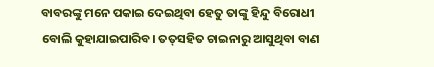ବାବରଙ୍କୁ ମନେ ପକାଇ ଦେଇଥିବା ହେତୁ ତାଙ୍କୁ ହିନ୍ଦୁ ବିରୋଧୀ ବୋଲି କୁହାଯାଇପାରିବ। ତତ୍‌ସହିତ ଚାଇନାରୁ ଆସୁଥିବା ବାଣ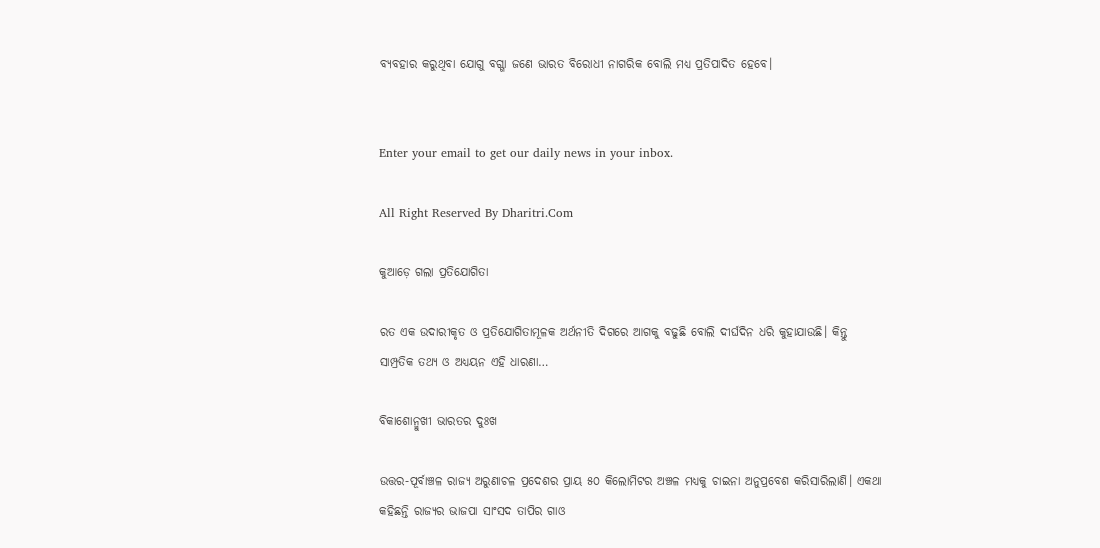ବ୍ୟବହାର କରୁଥିବା ଯୋଗୁ ବଗ୍ଗା ଜଣେ ଭାରତ ବିରୋଧୀ ନାଗରିକ ବୋଲି ମଧ୍ୟ ପ୍ରତିପାଦିତ ହେବେ।


Enter your email to get our daily news in your inbox.

All Right Reserved By Dharitri.Com

କୁଆଡ଼େ ଗଲା ପ୍ରତିଯୋଗିତା

ରତ ଏକ ଉଦାରୀକୃତ ଓ ପ୍ରତିଯୋଗିତାମୂଳକ ଅର୍ଥନୀତି ଦିଗରେ ଆଗକୁ ବଢୁଛି ବୋଲି ଦୀର୍ଘଦିନ ଧରି କୁହାଯାଉଛି। କିନ୍ତୁ ସାମ୍ପ୍ରତିକ ତଥ୍ୟ ଓ ଅଧ୍ୟୟନ ଏହି ଧାରଣା…

ବିକାଶୋନ୍ମୁଖୀ ଭାରତର ଦୁଃଖ

ଉତ୍ତର-ପୂର୍ବାଞ୍ଚଳ ରାଜ୍ୟ ଅରୁଣାଚଳ ପ୍ରଦେଶର ପ୍ରାୟ ୫୦ କିଲୋମିଟର ଅଞ୍ଚଳ ମଧ୍ୟକୁ ଚାଇନା ଅନୁପ୍ରବେଶ କରିସାରିଲାଣି। ଏକଥା କହିଛନ୍ତି ରାଜ୍ୟର ଭାଜପା ସାଂସଦ ତାପିର ଗାଓ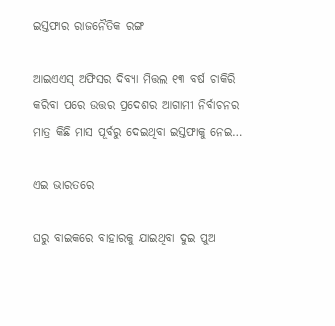ଇସ୍ତଫାର ରାଜନୈତିକ ରଙ୍ଗ

ଆଇଏଏସ୍‌ ଅଫିସର ଦିବ୍ୟା ମିତ୍ତଲ ୧୩ ବର୍ଷ ଚାକିରି କରିବା ପରେ ଉତ୍ତର ପ୍ରଦେଶର ଆଗାମୀ ନିର୍ବାଚନର ମାତ୍ର କିଛି ମାସ ପୂର୍ବରୁ ଦେଇଥିବା ଇସ୍ତଫାକୁ ନେଇ…

ଏଇ ଭାରତରେ

ଘରୁ ବାଇକରେ ବାହାରକୁ ଯାଇଥିବା ଦୁଇ ପୁଅ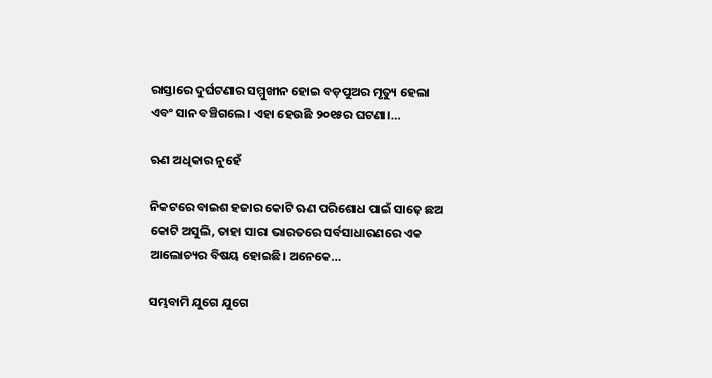ରାସ୍ତାରେ ଦୁର୍ଘଟଣାର ସମ୍ମୁଖୀନ ହୋଇ ବଡ଼ପୁଅର ମୃତ୍ୟୁ ହେଲା ଏବଂ ସାନ ବଞ୍ଚିଗଲେ। ଏହା ହେଉଛି ୨୦୧୫ର ଘଟଣା।…

ଋଣ ଅଧିକାର ନୁହେଁ

ନିକଟରେ ବାଇଶ ହଜାର କୋଟି ଋଣ ପରିଶୋଧ ପାଇଁ ସାଢ଼େ ଛଅ କୋଟି ଅସୁଲି, ତାହା ସାରା ଭାରତରେ ସର୍ବସାଧାରଣରେ ଏକ ଆଲୋଚ୍ୟର ବିଷୟ ହୋଇଛି। ଅନେକେ…

ସମ୍ଭବାମି ଯୁଗେ ଯୁଗେ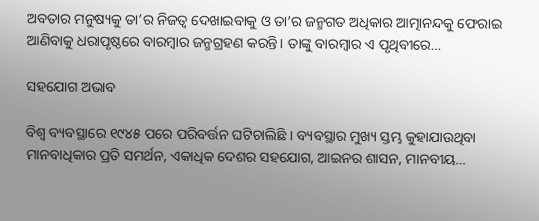ଅବତାର ମନୁଷ୍ୟକୁ ତା’ର ନିଜତ୍ୱ ଦେଖାଇବାକୁ ଓ ତା’ର ଜନ୍ମଗତ ଅଧିକାର ଆତ୍ମାନନ୍ଦକୁ ଫେରାଇ ଆଣିବାକୁ ଧରାପୃଷ୍ଠରେ ବାରମ୍ବାର ଜନ୍ମଗ୍ରହଣ କରନ୍ତି। ତାଙ୍କୁ ବାରମ୍ବାର ଏ ପୃଥିବୀରେ…

ସହଯୋଗ ଅଭାବ

ବିଶ୍ୱ ବ୍ୟବସ୍ଥାରେ ୧୯୪୫ ପରେ ପରିବର୍ତ୍ତନ ଘଟିଚାଲିଛି । ବ୍ୟବସ୍ଥାର ମୁଖ୍ୟ ସ୍ତମ୍ଭ କୁହାଯାଉଥିବା ମାନବାଧିକାର ପ୍ରତି ସମର୍ଥନ, ଏକାଧିକ ଦେଶର ସହଯୋଗ, ଆଇନର ଶାସନ, ମାନବୀୟ…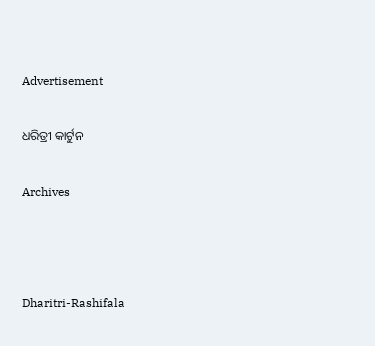Advertisement

ଧରିତ୍ରୀ କାର୍ଟୁନ

Archives



Dharitri-Rashifala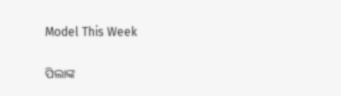Model This Week

ପିଲାଙ୍କ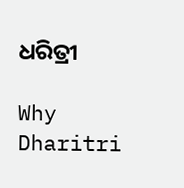ଧରିତ୍ରୀ

Why Dharitri